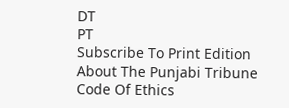DT
PT
Subscribe To Print Edition About The Punjabi Tribune Code Of Ethics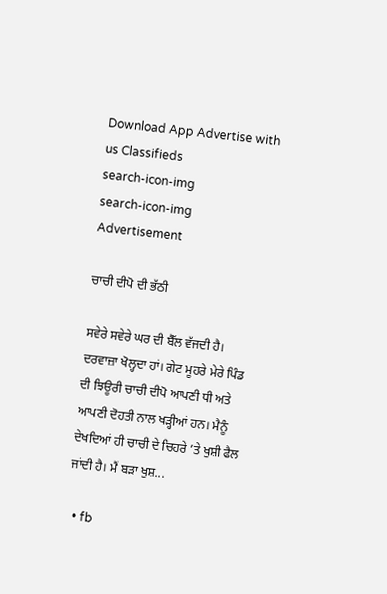Download App Advertise with us Classifieds
search-icon-img
search-icon-img
Advertisement

ਚਾਚੀ ਦੀਪੋ ਦੀ ਭੱਠੀ

ਸਵੇਰੇ ਸਵੇਰੇ ਘਰ ਦੀ ਬੈੱਲ ਵੱਜਦੀ ਹੈ। ਦਰਵਾਜ਼ਾ ਖੋਲ੍ਹਦਾ ਹਾਂ। ਗੇਟ ਮੂਹਰੇ ਮੇਰੇ ਪਿੰਡ ਦੀ ਝਿਊਰੀ ਚਾਚੀ ਦੀਪੋ ਆਪਣੀ ਧੀ ਅਤੇ ਆਪਣੀ ਦੋਹਤੀ ਨਾਲ ਖੜ੍ਹੀਆਂ ਹਨ। ਮੈਨੂੰ ਦੇਖਦਿਆਂ ਹੀ ਚਾਚੀ ਦੇ ਚਿਹਰੇ ’ਤੇ ਖੁਸ਼ੀ ਫੈਲ ਜਾਂਦੀ ਹੈ। ਮੈਂ ਬੜਾ ਖੁਸ਼...

  • fb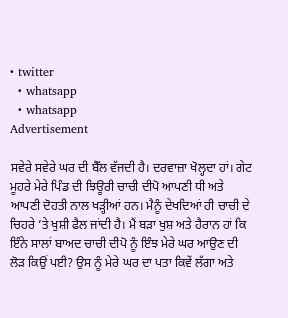• twitter
  • whatsapp
  • whatsapp
Advertisement

ਸਵੇਰੇ ਸਵੇਰੇ ਘਰ ਦੀ ਬੈੱਲ ਵੱਜਦੀ ਹੈ। ਦਰਵਾਜ਼ਾ ਖੋਲ੍ਹਦਾ ਹਾਂ। ਗੇਟ ਮੂਹਰੇ ਮੇਰੇ ਪਿੰਡ ਦੀ ਝਿਊਰੀ ਚਾਚੀ ਦੀਪੋ ਆਪਣੀ ਧੀ ਅਤੇ ਆਪਣੀ ਦੋਹਤੀ ਨਾਲ ਖੜ੍ਹੀਆਂ ਹਨ। ਮੈਨੂੰ ਦੇਖਦਿਆਂ ਹੀ ਚਾਚੀ ਦੇ ਚਿਹਰੇ ’ਤੇ ਖੁਸ਼ੀ ਫੈਲ ਜਾਂਦੀ ਹੈ। ਮੈਂ ਬੜਾ ਖੁਸ਼ ਅਤੇ ਹੈਰਾਨ ਹਾਂ ਕਿ ਇੰਨੇ ਸਾਲਾਂ ਬਾਅਦ ਚਾਚੀ ਦੀਪੋ ਨੂੰ ਇੰਝ ਮੇਰੇ ਘਰ ਆਉਣ ਦੀ ਲੋੜ ਕਿਉਂ ਪਈ? ਉਸ ਨੂੰ ਮੇਰੇ ਘਰ ਦਾ ਪਤਾ ਕਿਵੇਂ ਲੱਗਾ ਅਤੇ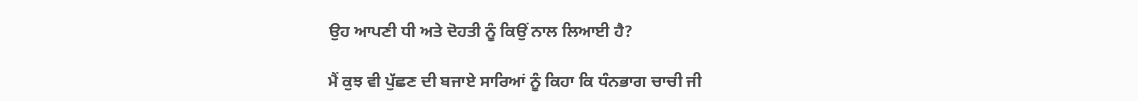ਉਹ ਆਪਣੀ ਧੀ ਅਤੇ ਦੋਹਤੀ ਨੂੰ ਕਿਉਂ ਨਾਲ ਲਿਆਈ ਹੈ?

ਮੈਂ ਕੁਝ ਵੀ ਪੁੱਛਣ ਦੀ ਬਜਾਏ ਸਾਰਿਆਂ ਨੂੰ ਕਿਹਾ ਕਿ ਧੰਨਭਾਗ ਚਾਚੀ ਜੀ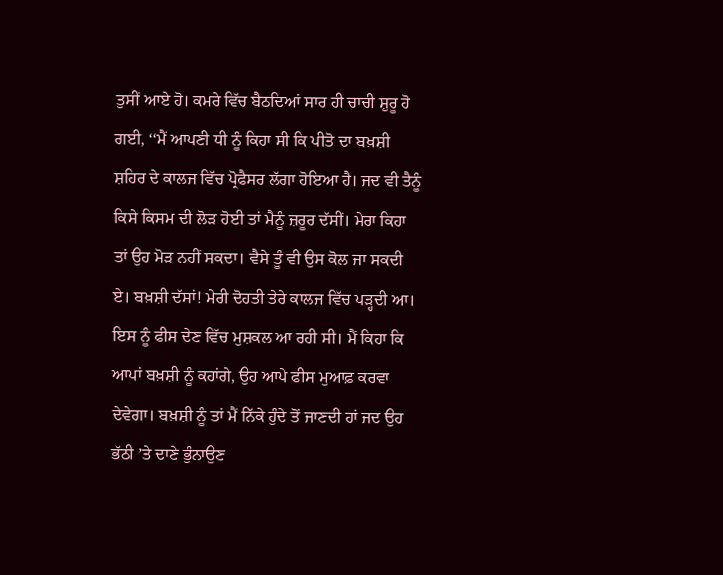ਤੁਸੀਂ ਆਏ ਹੋ। ਕਮਰੇ ਵਿੱਚ ਬੈਠਦਿਆਂ ਸਾਰ ਹੀ ਚਾਚੀ ਸ਼ੁਰੂ ਹੋ ਗਈ, ‘‘ਮੈਂ ਆਪਣੀ ਧੀ ਨੂੰ ਕਿਹਾ ਸੀ ਕਿ ਪੀਤੋ ਦਾ ਬਖ਼ਸ਼ੀ ਸ਼ਹਿਰ ਦੇ ਕਾਲਜ ਵਿੱਚ ਪ੍ਰੋਫੈਸਰ ਲੱਗਾ ਹੋਇਆ ਹੈ। ਜਦ ਵੀ ਤੈਨੂੰ ਕਿਸੇ ਕਿਸਮ ਦੀ ਲੋੜ ਹੋਈ ਤਾਂ ਮੈਨੂੰ ਜ਼ਰੂਰ ਦੱਸੀਂ। ਮੇਰਾ ਕਿਹਾ ਤਾਂ ਉਹ ਮੋੜ ਨਹੀਂ ਸਕਦਾ। ਵੈਸੇ ਤੂੰ ਵੀ ਉਸ ਕੋਲ ਜਾ ਸਕਦੀ ਏ। ਬਖ਼ਸ਼ੀ ਦੱਸਾਂ! ਮੇਰੀ ਦੋਹਤੀ ਤੇਰੇ ਕਾਲਜ ਵਿੱਚ ਪੜ੍ਹਦੀ ਆ। ਇਸ ਨੂੰ ਫੀਸ ਦੇਣ ਵਿੱਚ ਮੁਸ਼ਕਲ ਆ ਰਹੀ ਸੀ। ਮੈਂ ਕਿਹਾ ਕਿ ਆਪਾਂ ਬਖ਼ਸ਼ੀ ਨੂੰ ਕਹਾਂਗੇ, ਉਹ ਆਪੇ ਫੀਸ ਮੁਆਫ਼ ਕਰਵਾ ਦੇਵੇਗਾ। ਬਖ਼ਸ਼ੀ ਨੂੰ ਤਾਂ ਮੈਂ ਨਿੱਕੇ ਹੁੰਦੇ ਤੋਂ ਜਾਣਦੀ ਹਾਂ ਜਦ ਉਹ ਭੱਠੀ ’ਤੇ ਦਾਣੇ ਭੁੰਨਾਉਣ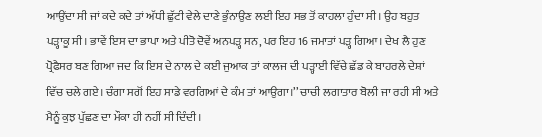ਆਉਂਦਾ ਸੀ ਜਾਂ ਕਦੇ ਕਦੇ ਤਾਂ ਅੱਧੀ ਛੁੱਟੀ ਵੇਲੇ ਦਾਣੇ ਭੁੰਨਾਉਣ ਲਈ ਇਹ ਸਭ ਤੋਂ ਕਾਹਲਾ ਹੁੰਦਾ ਸੀ। ਉਹ ਬਹੁਤ ਪੜ੍ਹਾਕੂ ਸੀ। ਭਾਵੇਂ ਇਸ ਦਾ ਭਾਪਾ ਅਤੇ ਪੀਤੋ ਦੋਵੇਂ ਅਨਪੜ੍ਹ ਸਨ, ਪਰ ਇਹ 16 ਜਮਾਤਾਂ ਪੜ੍ਹ ਗਿਆ। ਦੇਖ ਲੈ ਹੁਣ ਪ੍ਰੋਫੈਸਰ ਬਣ ਗਿਆ ਜਦ ਕਿ ਇਸ ਦੇ ਨਾਲ ਦੇ ਕਈ ਜੁਆਕ ਤਾਂ ਕਾਲਜ ਦੀ ਪੜ੍ਹਾਈ ਵਿੱਚੇ ਛੱਡ ਕੇ ਬਾਹਰਲੇ ਦੇਸ਼ਾਂ ਵਿੱਚ ਚਲੇ ਗਏ। ਚੰਗਾ ਸਗੋਂ ਇਹ ਸਾਡੇ ਵਰਗਿਆਂ ਦੇ ਕੰਮ ਤਾਂ ਆਉਗਾ।’’ ਚਾਚੀ ਲਗਾਤਾਰ ਬੋਲੀ ਜਾ ਰਹੀ ਸੀ ਅਤੇ ਮੈਨੂੰ ਕੁਝ ਪੁੱਛਣ ਦਾ ਮੌਕਾ ਹੀ ਨਹੀਂ ਸੀ ਦਿੰਦੀ।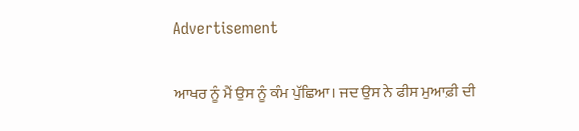Advertisement

ਆਖਰ ਨੂੰ ਮੈਂ ਉਸ ਨੂੰ ਕੰਮ ਪੁੱਛਿਆ। ਜਦ ਉਸ ਨੇ ਫੀਸ ਮੁਆਫ਼ੀ ਦੀ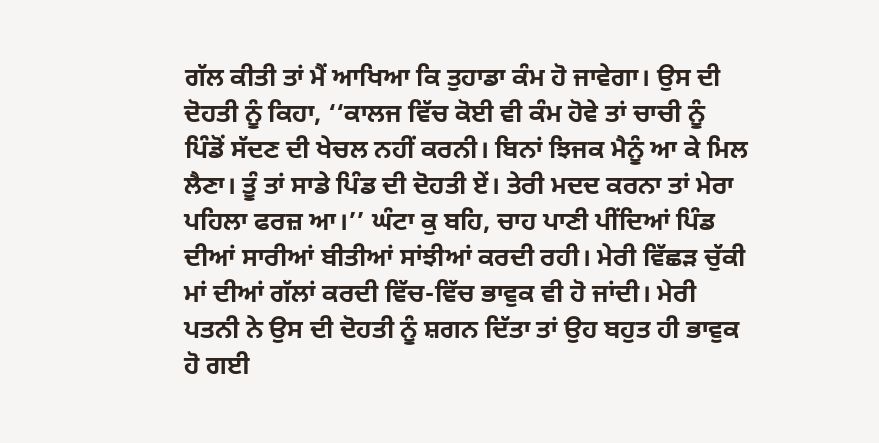ਗੱਲ ਕੀਤੀ ਤਾਂ ਮੈਂ ਆਖਿਆ ਕਿ ਤੁਹਾਡਾ ਕੰਮ ਹੋ ਜਾਵੇਗਾ। ਉਸ ਦੀ ਦੋਹਤੀ ਨੂੰ ਕਿਹਾ, ‘‘ਕਾਲਜ ਵਿੱਚ ਕੋਈ ਵੀ ਕੰਮ ਹੋਵੇ ਤਾਂ ਚਾਚੀ ਨੂੰ ਪਿੰਡੋਂ ਸੱਦਣ ਦੀ ਖੇਚਲ ਨਹੀਂ ਕਰਨੀ। ਬਿਨਾਂ ਝਿਜਕ ਮੈਨੂੰ ਆ ਕੇ ਮਿਲ ਲੈਣਾ। ਤੂੰ ਤਾਂ ਸਾਡੇ ਪਿੰਡ ਦੀ ਦੋਹਤੀ ਏਂ। ਤੇਰੀ ਮਦਦ ਕਰਨਾ ਤਾਂ ਮੇਰਾ ਪਹਿਲਾ ਫਰਜ਼ ਆ।’’ ਘੰਟਾ ਕੁ ਬਹਿ, ਚਾਹ ਪਾਣੀ ਪੀਂਦਿਆਂ ਪਿੰਡ ਦੀਆਂ ਸਾਰੀਆਂ ਬੀਤੀਆਂ ਸਾਂਝੀਆਂ ਕਰਦੀ ਰਹੀ। ਮੇਰੀ ਵਿੱਛੜ ਚੁੱਕੀ ਮਾਂ ਦੀਆਂ ਗੱਲਾਂ ਕਰਦੀ ਵਿੱਚ-ਵਿੱਚ ਭਾਵੁਕ ਵੀ ਹੋ ਜਾਂਦੀ। ਮੇਰੀ ਪਤਨੀ ਨੇ ਉਸ ਦੀ ਦੋਹਤੀ ਨੂੰ ਸ਼ਗਨ ਦਿੱਤਾ ਤਾਂ ਉਹ ਬਹੁਤ ਹੀ ਭਾਵੁਕ ਹੋ ਗਈ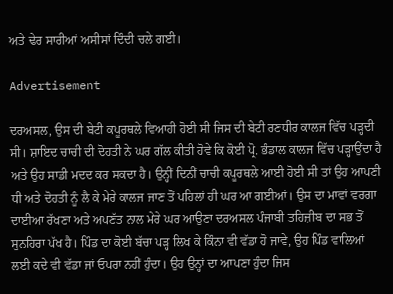ਅਤੇ ਢੇਰ ਸਾਰੀਆਂ ਅਸੀਸਾਂ ਦਿੰਦੀ ਚਲੇ ਗਈ।

Advertisement

ਦਰਅਸਲ, ਉਸ ਦੀ ਬੇਟੀ ਕਪੂਰਥਲੇ ਵਿਆਹੀ ਹੋਈ ਸੀ ਜਿਸ ਦੀ ਬੇਟੀ ਰਣਧੀਰ ਕਾਲਜ ਵਿੱਚ ਪੜ੍ਹਦੀ ਸੀ। ਸ਼ਾਇਦ ਚਾਚੀ ਦੀ ਦੋਹਤੀ ਨੇ ਘਰ ਗੱਲ ਕੀਤੀ ਹੋਵੇ ਕਿ ਕੋਈ ਪ੍ਰੋ. ਭੰਡਾਲ ਕਾਲਜ ਵਿੱਚ ਪੜ੍ਹਾਉਂਦਾ ਹੈ ਅਤੇ ਉਹ ਸਾਡੀ ਮਦਦ ਕਰ ਸਕਦਾ ਹੈ। ਉਨ੍ਹੀਂ ਦਿਨੀਂ ਚਾਚੀ ਕਪੂਰਥਲੇ ਆਈ ਹੋਈ ਸੀ ਤਾਂ ਉਹ ਆਪਣੀ ਧੀ ਅਤੇ ਦੋਹਤੀ ਨੂੰ ਲੈ ਕੇ ਮੇਰੇ ਕਾਲਜ ਜਾਣ ਤੋਂ ਪਹਿਲਾਂ ਹੀ ਘਰ ਆ ਗਈਆਂ। ਉਸ ਦਾ ਮਾਵਾਂ ਵਰਗਾ ਦਾਈਆ ਰੱਖਣਾ ਅਤੇ ਅਪਣੱਤ ਨਾਲ ਮੇਰੇ ਘਰ ਆਉਣਾ ਦਰਅਸਲ ਪੰਜਾਬੀ ਤਹਿਜ਼ੀਬ ਦਾ ਸਭ ਤੋਂ ਸੁਨਹਿਰਾ ਪੱਖ ਹੈ। ਪਿੰਡ ਦਾ ਕੋਈ ਬੱਚਾ ਪੜ੍ਹ ਲਿਖ ਕੇ ਕਿੰਨਾ ਵੀ ਵੱਡਾ ਹੋ ਜਾਵੇ, ਉਹ ਪਿੰਡ ਵਾਲਿਆਂ ਲਈ ਕਦੇ ਵੀ ਵੱਡਾ ਜਾਂ ਓਪਰਾ ਨਹੀਂ ਹੁੰਦਾ। ਉਹ ਉਨ੍ਹਾਂ ਦਾ ਆਪਣਾ ਹੁੰਦਾ ਜਿਸ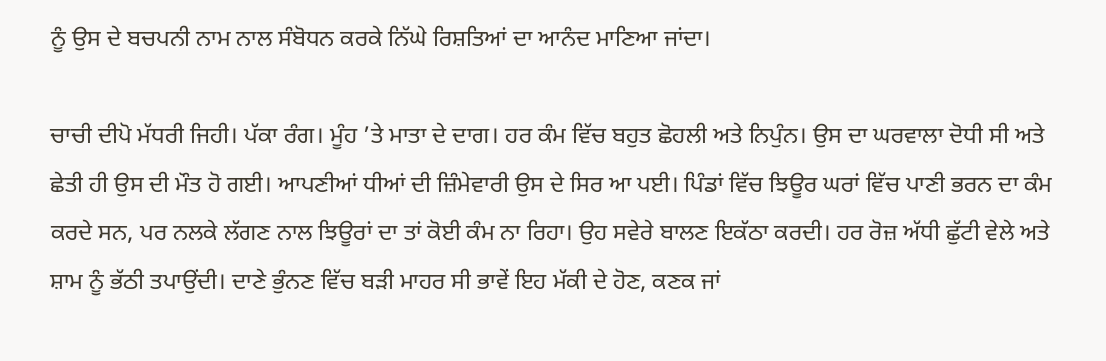ਨੂੰ ਉਸ ਦੇ ਬਚਪਨੀ ਨਾਮ ਨਾਲ ਸੰਬੋਧਨ ਕਰਕੇ ਨਿੱਘੇ ਰਿਸ਼ਤਿਆਂ ਦਾ ਆਨੰਦ ਮਾਣਿਆ ਜਾਂਦਾ।

ਚਾਚੀ ਦੀਪੋ ਮੱਧਰੀ ਜਿਹੀ। ਪੱਕਾ ਰੰਗ। ਮੂੰਹ ’ਤੇ ਮਾਤਾ ਦੇ ਦਾਗ। ਹਰ ਕੰਮ ਵਿੱਚ ਬਹੁਤ ਛੋਹਲੀ ਅਤੇ ਨਿਪੁੰਨ। ਉਸ ਦਾ ਘਰਵਾਲਾ ਦੋਧੀ ਸੀ ਅਤੇ ਛੇਤੀ ਹੀ ਉਸ ਦੀ ਮੌਤ ਹੋ ਗਈ। ਆਪਣੀਆਂ ਧੀਆਂ ਦੀ ਜ਼ਿੰਮੇਵਾਰੀ ਉਸ ਦੇ ਸਿਰ ਆ ਪਈ। ਪਿੰਡਾਂ ਵਿੱਚ ਝਿਊਰ ਘਰਾਂ ਵਿੱਚ ਪਾਣੀ ਭਰਨ ਦਾ ਕੰਮ ਕਰਦੇ ਸਨ, ਪਰ ਨਲਕੇ ਲੱਗਣ ਨਾਲ ਝਿਊਰਾਂ ਦਾ ਤਾਂ ਕੋਈ ਕੰਮ ਨਾ ਰਿਹਾ। ਉਹ ਸਵੇਰੇ ਬਾਲਣ ਇਕੱਠਾ ਕਰਦੀ। ਹਰ ਰੋਜ਼ ਅੱਧੀ ਛੁੱਟੀ ਵੇਲੇ ਅਤੇ ਸ਼ਾਮ ਨੂੰ ਭੱਠੀ ਤਪਾਉਂਦੀ। ਦਾਣੇ ਭੁੰਨਣ ਵਿੱਚ ਬੜੀ ਮਾਹਰ ਸੀ ਭਾਵੇਂ ਇਹ ਮੱਕੀ ਦੇ ਹੋਣ, ਕਣਕ ਜਾਂ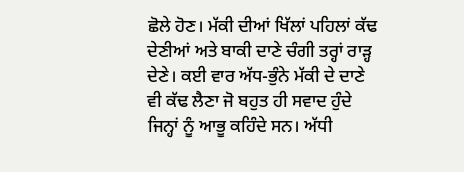ਛੋਲੇ ਹੋਣ। ਮੱਕੀ ਦੀਆਂ ਖਿੱਲਾਂ ਪਹਿਲਾਂ ਕੱਢ ਦੇਣੀਆਂ ਅਤੇ ਬਾਕੀ ਦਾਣੇ ਚੰਗੀ ਤਰ੍ਹਾਂ ਰਾੜ੍ਹ ਦੇਣੇ। ਕਈ ਵਾਰ ਅੱਧ-ਭੁੰਨੇ ਮੱਕੀ ਦੇ ਦਾਣੇ ਵੀ ਕੱਢ ਲੈਣਾ ਜੋ ਬਹੁਤ ਹੀ ਸਵਾਦ ਹੁੰਦੇ ਜਿਨ੍ਹਾਂ ਨੂੰ ਆਭੂ ਕਹਿੰਦੇ ਸਨ। ਅੱਧੀ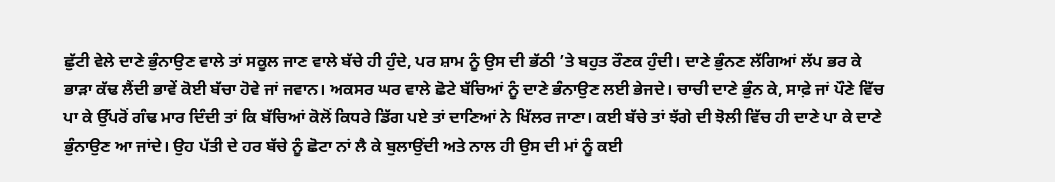ਛੁੱਟੀ ਵੇਲੇ ਦਾਣੇ ਭੁੰਨਾਉਣ ਵਾਲੇ ਤਾਂ ਸਕੂਲ ਜਾਣ ਵਾਲੇ ਬੱਚੇ ਹੀ ਹੁੰਦੇ, ਪਰ ਸ਼ਾਮ ਨੂੰ ਉਸ ਦੀ ਭੱਠੀ ’ਤੇ ਬਹੁਤ ਰੌਣਕ ਹੁੰਦੀ। ਦਾਣੇ ਭੁੰਨਣ ਲੱਗਿਆਂ ਲੱਪ ਭਰ ਕੇ ਭਾੜਾ ਕੱਢ ਲੈਂਦੀ ਭਾਵੇਂ ਕੋਈ ਬੱਚਾ ਹੋਵੇ ਜਾਂ ਜਵਾਨ। ਅਕਸਰ ਘਰ ਵਾਲੇ ਛੋਟੇ ਬੱਚਿਆਂ ਨੂੰ ਦਾਣੇ ਭੰਨਾਉਣ ਲਈ ਭੇਜਦੇ। ਚਾਚੀ ਦਾਣੇ ਭੁੰਨ ਕੇ, ਸਾਫ਼ੇ ਜਾਂ ਪੌਣੇ ਵਿੱਚ ਪਾ ਕੇ ਉੱਪਰੋਂ ਗੰਢ ਮਾਰ ਦਿੰਦੀ ਤਾਂ ਕਿ ਬੱਚਿਆਂ ਕੋਲੋਂ ਕਿਧਰੇ ਡਿੱਗ ਪਏ ਤਾਂ ਦਾਣਿਆਂ ਨੇ ਖਿੱਲਰ ਜਾਣਾ। ਕਈ ਬੱਚੇ ਤਾਂ ਝੱਗੇ ਦੀ ਝੋਲੀ ਵਿੱਚ ਹੀ ਦਾਣੇ ਪਾ ਕੇ ਦਾਣੇ ਭੁੰਨਾਉਣ ਆ ਜਾਂਦੇ। ਉਹ ਪੱਤੀ ਦੇ ਹਰ ਬੱਚੇ ਨੂੰ ਛੋਟਾ ਨਾਂ ਲੈ ਕੇ ਬੁਲਾਉਂਦੀ ਅਤੇ ਨਾਲ ਹੀ ਉਸ ਦੀ ਮਾਂ ਨੂੰ ਕਈ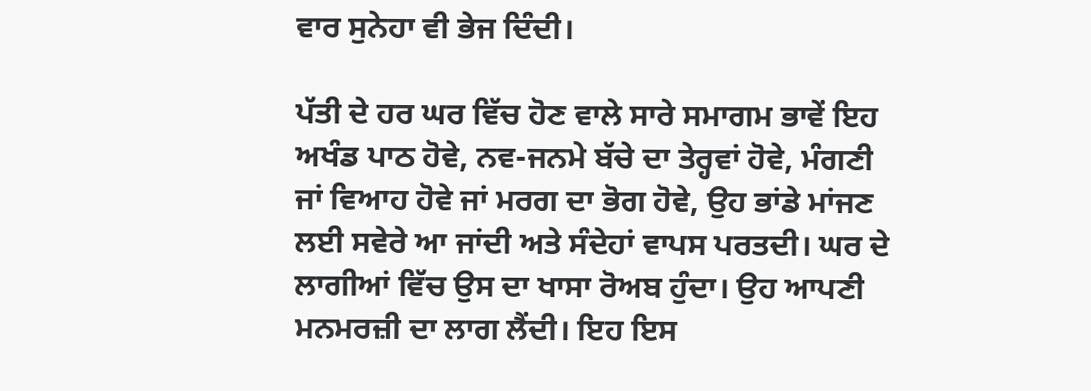ਵਾਰ ਸੁਨੇਹਾ ਵੀ ਭੇਜ ਦਿੰਦੀ।

ਪੱਤੀ ਦੇ ਹਰ ਘਰ ਵਿੱਚ ਹੋਣ ਵਾਲੇ ਸਾਰੇ ਸਮਾਗਮ ਭਾਵੇਂ ਇਹ ਅਖੰਡ ਪਾਠ ਹੋਵੇ, ਨਵ-ਜਨਮੇ ਬੱਚੇ ਦਾ ਤੇਰ੍ਹਵਾਂ ਹੋਵੇ, ਮੰਗਣੀ ਜਾਂ ਵਿਆਹ ਹੋਵੇ ਜਾਂ ਮਰਗ ਦਾ ਭੋਗ ਹੋਵੇ, ਉਹ ਭਾਂਡੇ ਮਾਂਜਣ ਲਈ ਸਵੇਰੇ ਆ ਜਾਂਦੀ ਅਤੇ ਸੰਦੇਹਾਂ ਵਾਪਸ ਪਰਤਦੀ। ਘਰ ਦੇ ਲਾਗੀਆਂ ਵਿੱਚ ਉਸ ਦਾ ਖਾਸਾ ਰੋਅਬ ਹੁੰਦਾ। ਉਹ ਆਪਣੀ ਮਨਮਰਜ਼ੀ ਦਾ ਲਾਗ ਲੈਂਦੀ। ਇਹ ਇਸ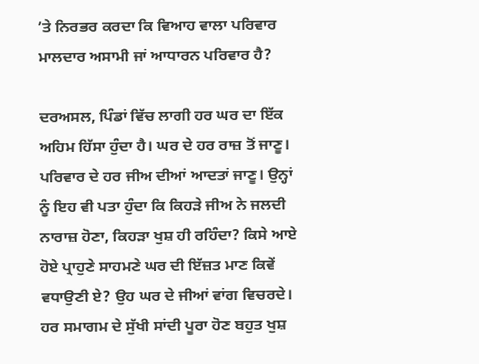’ਤੇ ਨਿਰਭਰ ਕਰਦਾ ਕਿ ਵਿਆਹ ਵਾਲਾ ਪਰਿਵਾਰ ਮਾਲਦਾਰ ਅਸਾਮੀ ਜਾਂ ਆਧਾਰਨ ਪਰਿਵਾਰ ਹੈ?

ਦਰਅਸਲ, ਪਿੰਡਾਂ ਵਿੱਚ ਲਾਗੀ ਹਰ ਘਰ ਦਾ ਇੱਕ ਅਹਿਮ ਹਿੱਸਾ ਹੁੰਦਾ ਹੈ। ਘਰ ਦੇ ਹਰ ਰਾਜ਼ ਤੋਂ ਜਾਣੂ। ਪਰਿਵਾਰ ਦੇ ਹਰ ਜੀਅ ਦੀਆਂ ਆਦਤਾਂ ਜਾਣੂ। ਉਨ੍ਹਾਂ ਨੂੰ ਇਹ ਵੀ ਪਤਾ ਹੁੰਦਾ ਕਿ ਕਿਹੜੇ ਜੀਅ ਨੇ ਜਲਦੀ ਨਾਰਾਜ਼ ਹੋਣਾ, ਕਿਹੜਾ ਖੁਸ਼ ਹੀ ਰਹਿੰਦਾ? ਕਿਸੇ ਆਏ ਹੋਏ ਪ੍ਰਾਹੁਣੇ ਸਾਹਮਣੇ ਘਰ ਦੀ ਇੱਜ਼ਤ ਮਾਣ ਕਿਵੇਂ ਵਧਾਉਣੀ ਏ? ਉਹ ਘਰ ਦੇ ਜੀਆਂ ਵਾਂਗ ਵਿਚਰਦੇ। ਹਰ ਸਮਾਗਮ ਦੇ ਸੁੱਖੀ ਸਾਂਦੀ ਪੂਰਾ ਹੋਣ ਬਹੁਤ ਖੁਸ਼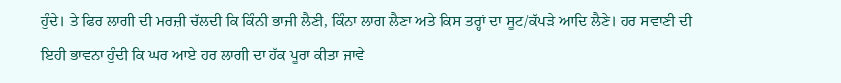ਹੁੰਦੇ। ਤੇ ਫਿਰ ਲਾਗੀ ਦੀ ਮਰਜ਼ੀ ਚੱਲਦੀ ਕਿ ਕਿੰਨੀ ਭਾਜੀ ਲੈਣੀ, ਕਿੰਨਾ ਲਾਗ ਲੈਣਾ ਅਤੇ ਕਿਸ ਤਰ੍ਹਾਂ ਦਾ ਸੂਟ/ਕੱਪੜੇ ਆਦਿ ਲੈਣੇ। ਹਰ ਸਵਾਣੀ ਦੀ ਇਹੀ ਭਾਵਨਾ ਹੁੰਦੀ ਕਿ ਘਰ ਆਏ ਹਰ ਲਾਗੀ ਦਾ ਹੱਕ ਪੂਰਾ ਕੀਤਾ ਜਾਵੇ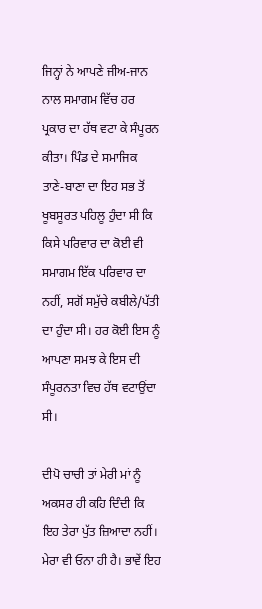ਜਿਨ੍ਹਾਂ ਨੇ ਆਪਣੇ ਜੀਅ-ਜਾਨ ਨਾਲ ਸਮਾਗਮ ਵਿੱਚ ਹਰ ਪ੍ਰਕਾਰ ਦਾ ਹੱਥ ਵਟਾ ਕੇ ਸੰਪੂਰਨ ਕੀਤਾ। ਪਿੰਡ ਦੇ ਸਮਾਜਿਕ ਤਾਣੇ-ਬਾਣਾ ਦਾ ਇਹ ਸਭ ਤੋਂ ਖੂਬਸੂਰਤ ਪਹਿਲੂ ਹੁੰਦਾ ਸੀ ਕਿ ਕਿਸੇ ਪਰਿਵਾਰ ਦਾ ਕੋਈ ਵੀ ਸਮਾਗਮ ਇੱਕ ਪਰਿਵਾਰ ਦਾ ਨਹੀਂ, ਸਗੋਂ ਸਮੁੱਚੇ ਕਬੀਲੇ/ਪੱਤੀ ਦਾ ਹੁੰਦਾ ਸੀ। ਹਰ ਕੋਈ ਇਸ ਨੂੰ ਆਪਣਾ ਸਮਝ ਕੇ ਇਸ ਦੀ ਸੰਪੂਰਨਤਾ ਵਿਚ ਹੱਥ ਵਟਾਉਂਦਾ ਸੀ।

ਦੀਪੋ ਚਾਚੀ ਤਾਂ ਮੇਰੀ ਮਾਂ ਨੂੰ ਅਕਸਰ ਹੀ ਕਹਿ ਦਿੰਦੀ ਕਿ ਇਹ ਤੇਰਾ ਪੁੱਤ ਜ਼ਿਆਦਾ ਨਹੀਂ। ਮੇਰਾ ਵੀ ਓਨਾ ਹੀ ਹੈ। ਭਾਵੇਂ ਇਹ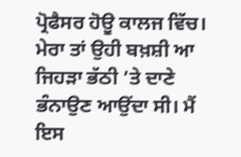ਪ੍ਰੋਫੈਸਰ ਹੋਊ ਕਾਲਜ ਵਿੱਚ। ਮੇਰਾ ਤਾਂ ਉਹੀ ਬਖ਼ਸ਼ੀ ਆ ਜਿਹੜਾ ਭੱਠੀ ’ਤੇ ਦਾਣੇ ਭੰਨਾਉਣ ਆਉਂਦਾ ਸੀ। ਮੈਂ ਇਸ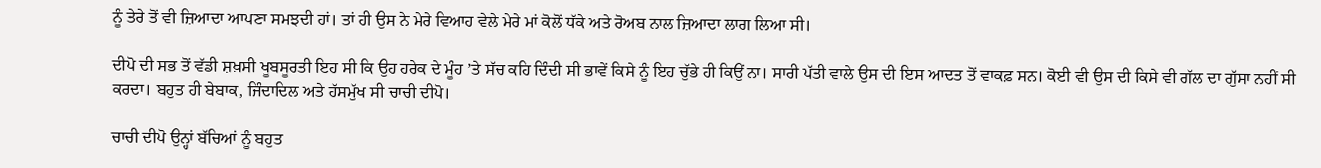ਨੂੰ ਤੇਰੇ ਤੋਂ ਵੀ ਜ਼ਿਆਦਾ ਆਪਣਾ ਸਮਝਦੀ ਹਾਂ। ਤਾਂ ਹੀ ਉਸ ਨੇ ਮੇਰੇ ਵਿਆਹ ਵੇਲੇ ਮੇਰੇ ਮਾਂ ਕੋਲੋਂ ਧੱਕੇ ਅਤੇ ਰੋਅਬ ਨਾਲ ਜ਼ਿਆਦਾ ਲਾਗ ਲਿਆ ਸੀ।

ਦੀਪੋ ਦੀ ਸਭ ਤੋਂ ਵੱਡੀ ਸ਼ਖ਼ਸੀ ਖੂਬਸੂਰਤੀ ਇਹ ਸੀ ਕਿ ਉਹ ਹਰੇਕ ਦੇ ਮੂੰਹ ’ਤੇ ਸੱਚ ਕਹਿ ਦਿੰਦੀ ਸੀ ਭਾਵੇਂ ਕਿਸੇ ਨੂੰ ਇਹ ਚੁੱਭੇ ਹੀ ਕਿਉਂ ਨਾ। ਸਾਰੀ ਪੱਤੀ ਵਾਲੇ ਉਸ ਦੀ ਇਸ ਆਦਤ ਤੋਂ ਵਾਕਫ਼ ਸਨ। ਕੋਈ ਵੀ ਉਸ ਦੀ ਕਿਸੇ ਵੀ ਗੱਲ ਦਾ ਗੁੱਸਾ ਨਹੀਂ ਸੀ ਕਰਦਾ। ਬਹੁਤ ਹੀ ਬੇਬਾਕ, ਜਿੰਦਾਦਿਲ ਅਤੇ ਹੱਸਮੁੱਖ ਸੀ ਚਾਚੀ ਦੀਪੋ।

ਚਾਚੀ ਦੀਪੋ ਉਨ੍ਹਾਂ ਬੱਚਿਆਂ ਨੂੰ ਬਹੁਤ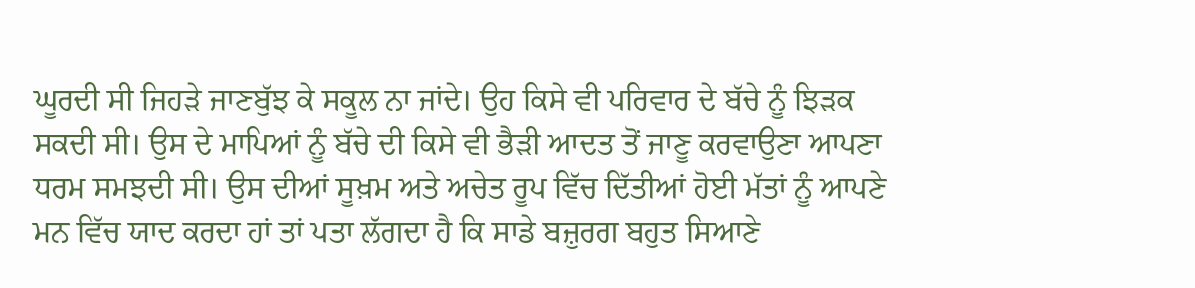ਘੂਰਦੀ ਸੀ ਜਿਹੜੇ ਜਾਣਬੁੱਝ ਕੇ ਸਕੂਲ ਨਾ ਜਾਂਦੇ। ਉਹ ਕਿਸੇ ਵੀ ਪਰਿਵਾਰ ਦੇ ਬੱਚੇ ਨੂੰ ਝਿੜਕ ਸਕਦੀ ਸੀ। ਉਸ ਦੇ ਮਾਪਿਆਂ ਨੂੰ ਬੱਚੇ ਦੀ ਕਿਸੇ ਵੀ ਭੈੜੀ ਆਦਤ ਤੋਂ ਜਾਣੂ ਕਰਵਾਉਣਾ ਆਪਣਾ ਧਰਮ ਸਮਝਦੀ ਸੀ। ਉਸ ਦੀਆਂ ਸੂਖ਼ਮ ਅਤੇ ਅਚੇਤ ਰੂਪ ਵਿੱਚ ਦਿੱਤੀਆਂ ਹੋਈ ਮੱਤਾਂ ਨੂੰ ਆਪਣੇ ਮਨ ਵਿੱਚ ਯਾਦ ਕਰਦਾ ਹਾਂ ਤਾਂ ਪਤਾ ਲੱਗਦਾ ਹੈ ਕਿ ਸਾਡੇ ਬਜ਼ੁਰਗ ਬਹੁਤ ਸਿਆਣੇ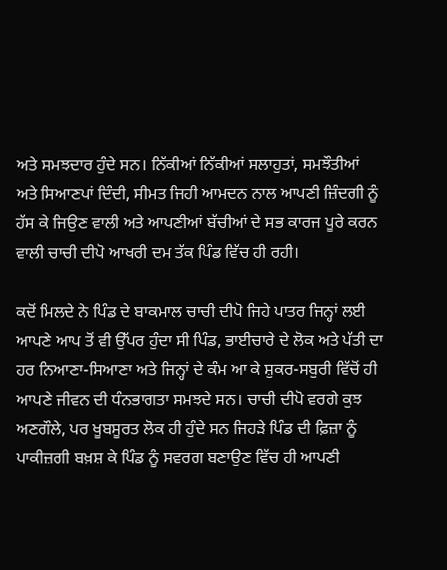ਅਤੇ ਸਮਝਦਾਰ ਹੁੰਦੇ ਸਨ। ਨਿੱਕੀਆਂ ਨਿੱਕੀਆਂ ਸਲਾਹੁਤਾਂ, ਸਮਝੌਤੀਆਂ ਅਤੇ ਸਿਆਣਪਾਂ ਦਿੰਦੀ, ਸੀਮਤ ਜਿਹੀ ਆਮਦਨ ਨਾਲ ਆਪਣੀ ਜ਼ਿੰਦਗੀ ਨੂੰ ਹੱਸ ਕੇ ਜਿਉਣ ਵਾਲੀ ਅਤੇ ਆਪਣੀਆਂ ਬੱਚੀਆਂ ਦੇ ਸਭ ਕਾਰਜ ਪੂਰੇ ਕਰਨ ਵਾਲੀ ਚਾਚੀ ਦੀਪੋ ਆਖਰੀ ਦਮ ਤੱਕ ਪਿੰਡ ਵਿੱਚ ਹੀ ਰਹੀ।

ਕਦੋਂ ਮਿਲਦੇ ਨੇ ਪਿੰਡ ਦੇ ਬਾਕਮਾਲ ਚਾਚੀ ਦੀਪੋ ਜਿਹੇ ਪਾਤਰ ਜਿਨ੍ਹਾਂ ਲਈ ਆਪਣੇ ਆਪ ਤੋਂ ਵੀ ਉੱਪਰ ਹੁੰਦਾ ਸੀ ਪਿੰਡ, ਭਾਈਚਾਰੇ ਦੇ ਲੋਕ ਅਤੇ ਪੱਤੀ ਦਾ ਹਰ ਨਿਆਣਾ-ਸਿਆਣਾ ਅਤੇ ਜਿਨ੍ਹਾਂ ਦੇ ਕੰਮ ਆ ਕੇ ਸ਼ੁਕਰ-ਸਬੁਰੀ ਵਿੱਚੋਂ ਹੀ ਆਪਣੇ ਜੀਵਨ ਦੀ ਧੰਨਭਾਗਤਾ ਸਮਝਦੇ ਸਨ। ਚਾਚੀ ਦੀਪੋ ਵਰਗੇ ਕੁਝ ਅਣਗੌਲੇ, ਪਰ ਖੂਬਸੂਰਤ ਲੋਕ ਹੀ ਹੁੰਦੇ ਸਨ ਜਿਹੜੇ ਪਿੰਡ ਦੀ ਫ਼ਿਜ਼ਾ ਨੂੰ ਪਾਕੀਜ਼ਗੀ ਬਖ਼ਸ਼ ਕੇ ਪਿੰਡ ਨੂੰ ਸਵਰਗ ਬਣਾਉਣ ਵਿੱਚ ਹੀ ਆਪਣੀ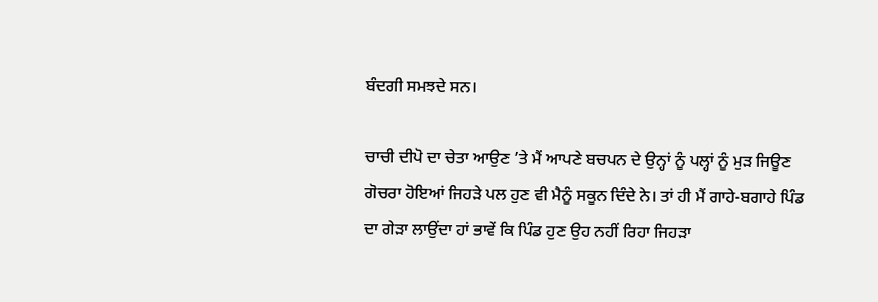ਬੰਦਗੀ ਸਮਝਦੇ ਸਨ।

ਚਾਚੀ ਦੀਪੋ ਦਾ ਚੇਤਾ ਆਉਣ ’ਤੇ ਮੈਂ ਆਪਣੇ ਬਚਪਨ ਦੇ ਉਨ੍ਹਾਂ ਨੂੰ ਪਲ੍ਹਾਂ ਨੂੰ ਮੁੜ ਜਿਊਣ ਗੋਚਰਾ ਹੋਇਆਂ ਜਿਹੜੇ ਪਲ ਹੁਣ ਵੀ ਮੈਨੂੰ ਸਕੂਨ ਦਿੰਦੇ ਨੇ। ਤਾਂ ਹੀ ਮੈਂ ਗਾਹੇ-ਬਗਾਹੇ ਪਿੰਡ ਦਾ ਗੇੜਾ ਲਾਉਂਦਾ ਹਾਂ ਭਾਵੇਂ ਕਿ ਪਿੰਡ ਹੁਣ ਉਹ ਨਹੀਂ ਰਿਹਾ ਜਿਹੜਾ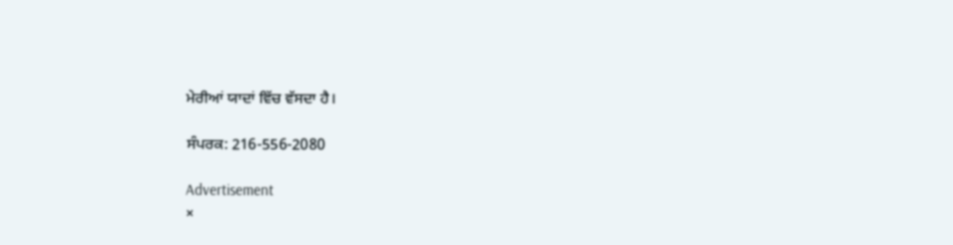ਮੇਰੀਆਂ ਯਾਦਾਂ ਵਿੱਚ ਵੱਸਦਾ ਹੈ।

ਸੰਪਰਕ: 216-556-2080

Advertisement
×